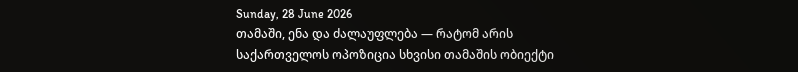Sunday, 28 June 2026
თამაში, ენა და ძალაუფლება — რატომ არის საქართველოს ოპოზიცია სხვისი თამაშის ობიექტი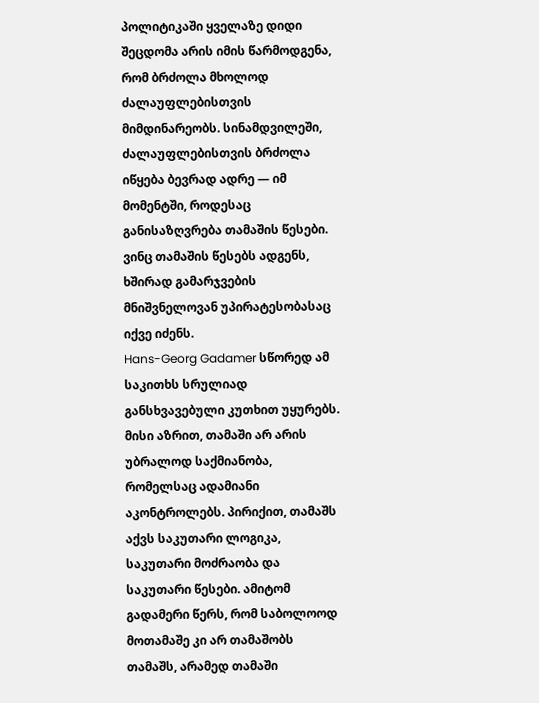პოლიტიკაში ყველაზე დიდი შეცდომა არის იმის წარმოდგენა, რომ ბრძოლა მხოლოდ ძალაუფლებისთვის მიმდინარეობს. სინამდვილეში, ძალაუფლებისთვის ბრძოლა იწყება ბევრად ადრე — იმ მომენტში, როდესაც განისაზღვრება თამაშის წესები. ვინც თამაშის წესებს ადგენს, ხშირად გამარჯვების მნიშვნელოვან უპირატესობასაც იქვე იძენს.
Hans-Georg Gadamer სწორედ ამ საკითხს სრულიად განსხვავებული კუთხით უყურებს. მისი აზრით, თამაში არ არის უბრალოდ საქმიანობა, რომელსაც ადამიანი აკონტროლებს. პირიქით, თამაშს აქვს საკუთარი ლოგიკა, საკუთარი მოძრაობა და საკუთარი წესები. ამიტომ გადამერი წერს, რომ საბოლოოდ მოთამაშე კი არ თამაშობს თამაშს, არამედ თამაში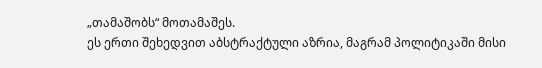„თამაშობს“ მოთამაშეს.
ეს ერთი შეხედვით აბსტრაქტული აზრია, მაგრამ პოლიტიკაში მისი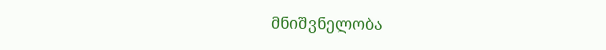მნიშვნელობა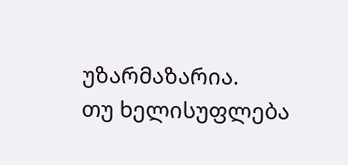უზარმაზარია.
თუ ხელისუფლება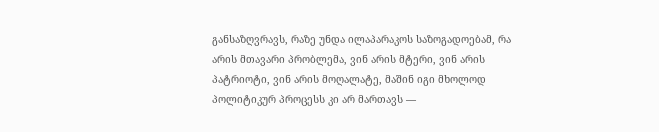განსაზღვრავს, რაზე უნდა ილაპარაკოს საზოგადოებამ, რა არის მთავარი პრობლემა, ვინ არის მტერი, ვინ არის პატრიოტი, ვინ არის მოღალატე, მაშინ იგი მხოლოდ პოლიტიკურ პროცესს კი არ მართავს —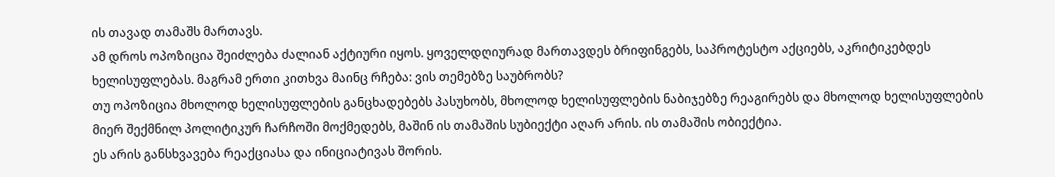ის თავად თამაშს მართავს.
ამ დროს ოპოზიცია შეიძლება ძალიან აქტიური იყოს. ყოველდღიურად მართავდეს ბრიფინგებს, საპროტესტო აქციებს, აკრიტიკებდეს ხელისუფლებას. მაგრამ ერთი კითხვა მაინც რჩება: ვის თემებზე საუბრობს?
თუ ოპოზიცია მხოლოდ ხელისუფლების განცხადებებს პასუხობს, მხოლოდ ხელისუფლების ნაბიჯებზე რეაგირებს და მხოლოდ ხელისუფლების მიერ შექმნილ პოლიტიკურ ჩარჩოში მოქმედებს, მაშინ ის თამაშის სუბიექტი აღარ არის. ის თამაშის ობიექტია.
ეს არის განსხვავება რეაქციასა და ინიციატივას შორის.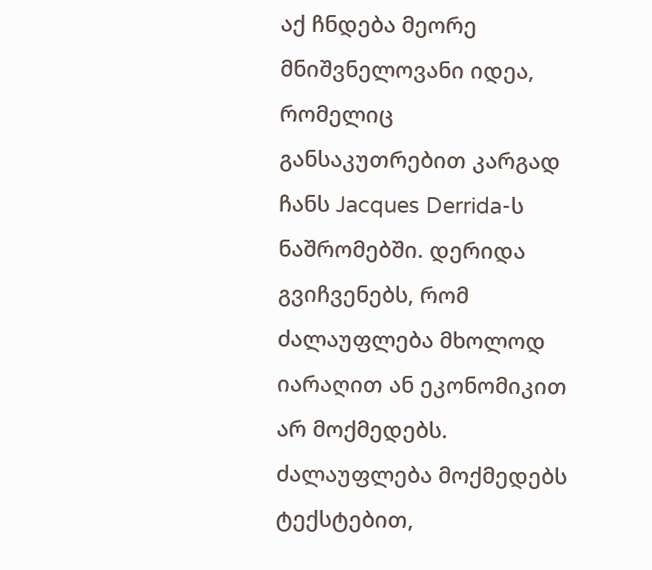აქ ჩნდება მეორე მნიშვნელოვანი იდეა, რომელიც განსაკუთრებით კარგად ჩანს Jacques Derrida-ს ნაშრომებში. დერიდა გვიჩვენებს, რომ ძალაუფლება მხოლოდ იარაღით ან ეკონომიკით არ მოქმედებს. ძალაუფლება მოქმედებს ტექსტებით,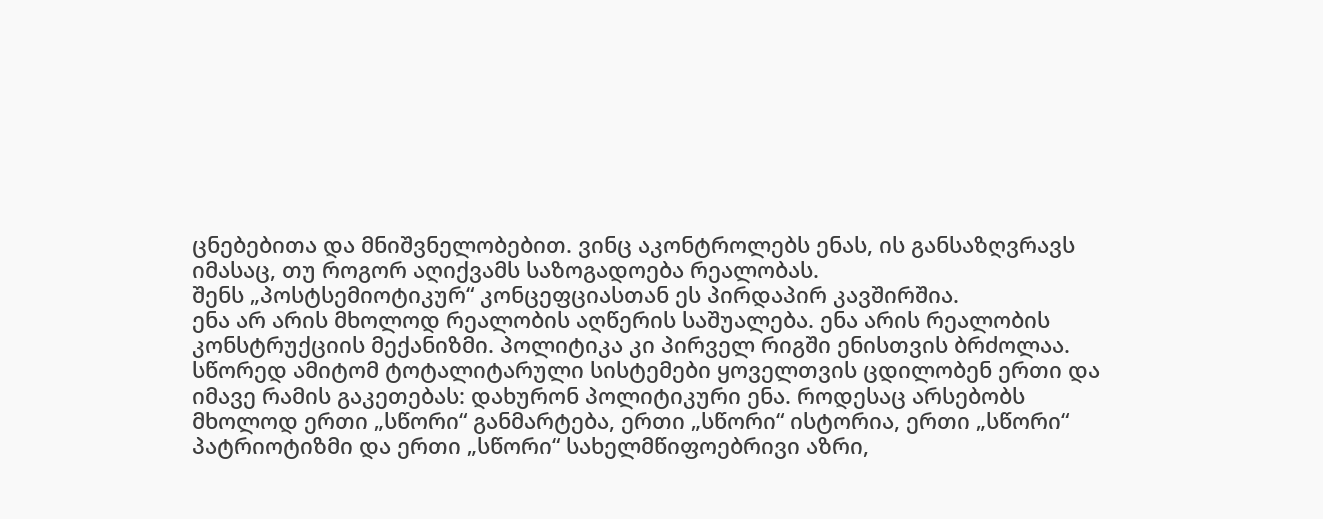ცნებებითა და მნიშვნელობებით. ვინც აკონტროლებს ენას, ის განსაზღვრავს იმასაც, თუ როგორ აღიქვამს საზოგადოება რეალობას.
შენს „პოსტსემიოტიკურ“ კონცეფციასთან ეს პირდაპირ კავშირშია.
ენა არ არის მხოლოდ რეალობის აღწერის საშუალება. ენა არის რეალობის კონსტრუქციის მექანიზმი. პოლიტიკა კი პირველ რიგში ენისთვის ბრძოლაა.
სწორედ ამიტომ ტოტალიტარული სისტემები ყოველთვის ცდილობენ ერთი და იმავე რამის გაკეთებას: დახურონ პოლიტიკური ენა. როდესაც არსებობს მხოლოდ ერთი „სწორი“ განმარტება, ერთი „სწორი“ ისტორია, ერთი „სწორი“ პატრიოტიზმი და ერთი „სწორი“ სახელმწიფოებრივი აზრი,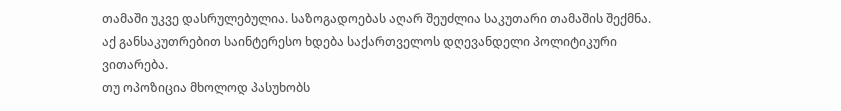თამაში უკვე დასრულებულია. საზოგადოებას აღარ შეუძლია საკუთარი თამაშის შექმნა.
აქ განსაკუთრებით საინტერესო ხდება საქართველოს დღევანდელი პოლიტიკური ვითარება.
თუ ოპოზიცია მხოლოდ პასუხობს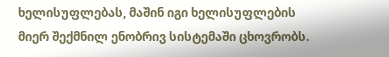ხელისუფლებას, მაშინ იგი ხელისუფლების მიერ შექმნილ ენობრივ სისტემაში ცხოვრობს.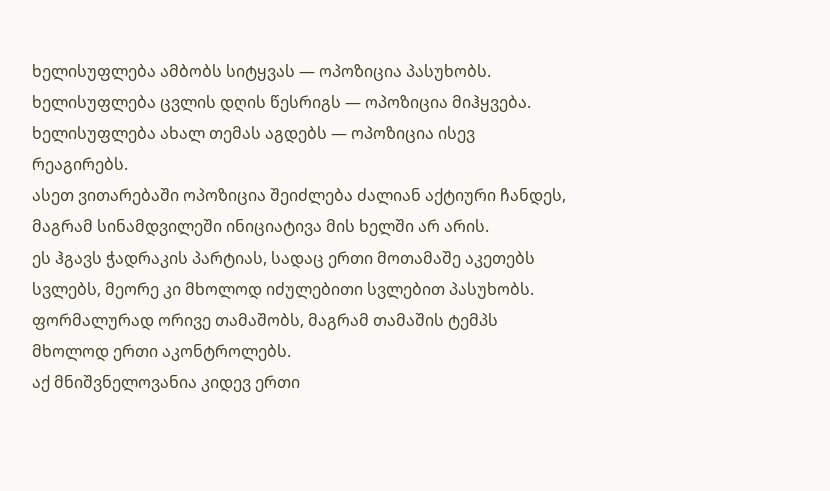ხელისუფლება ამბობს სიტყვას — ოპოზიცია პასუხობს. ხელისუფლება ცვლის დღის წესრიგს — ოპოზიცია მიჰყვება. ხელისუფლება ახალ თემას აგდებს — ოპოზიცია ისევ რეაგირებს.
ასეთ ვითარებაში ოპოზიცია შეიძლება ძალიან აქტიური ჩანდეს, მაგრამ სინამდვილეში ინიციატივა მის ხელში არ არის.
ეს ჰგავს ჭადრაკის პარტიას, სადაც ერთი მოთამაშე აკეთებს სვლებს, მეორე კი მხოლოდ იძულებითი სვლებით პასუხობს. ფორმალურად ორივე თამაშობს, მაგრამ თამაშის ტემპს მხოლოდ ერთი აკონტროლებს.
აქ მნიშვნელოვანია კიდევ ერთი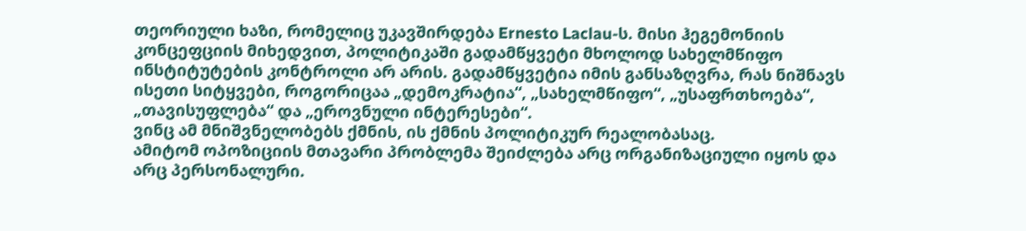თეორიული ხაზი, რომელიც უკავშირდება Ernesto Laclau-ს. მისი ჰეგემონიის კონცეფციის მიხედვით, პოლიტიკაში გადამწყვეტი მხოლოდ სახელმწიფო ინსტიტუტების კონტროლი არ არის. გადამწყვეტია იმის განსაზღვრა, რას ნიშნავს ისეთი სიტყვები, როგორიცაა „დემოკრატია“, „სახელმწიფო“, „უსაფრთხოება“, „თავისუფლება“ და „ეროვნული ინტერესები“.
ვინც ამ მნიშვნელობებს ქმნის, ის ქმნის პოლიტიკურ რეალობასაც.
ამიტომ ოპოზიციის მთავარი პრობლემა შეიძლება არც ორგანიზაციული იყოს და არც პერსონალური.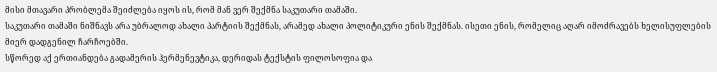მისი მთავარი პრობლემა შეიძლება იყოს ის, რომ მან ვერ შექმნა საკუთარი თამაში.
საკუთარი თამაში ნიშნავს არა უბრალოდ ახალი პარტიის შექმნას, არამედ ახალი პოლიტიკური ენის შექმნას. ისეთი ენის, რომელიც აღარ იმოძრავებს ხელისუფლების მიერ დადგენილ ჩარჩოებში.
სწორედ აქ ერთიანდება გადამერის ჰერმენევტიკა, დერიდას ტექსტის ფილოსოფია და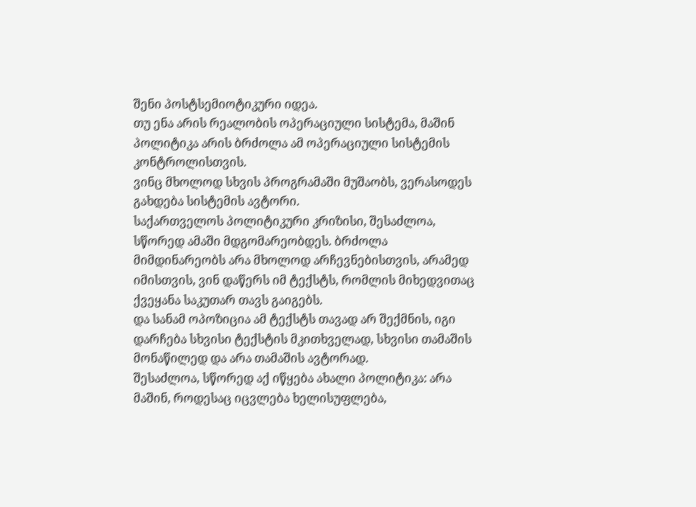შენი პოსტსემიოტიკური იდეა.
თუ ენა არის რეალობის ოპერაციული სისტემა, მაშინ პოლიტიკა არის ბრძოლა ამ ოპერაციული სისტემის კონტროლისთვის.
ვინც მხოლოდ სხვის პროგრამაში მუშაობს, ვერასოდეს გახდება სისტემის ავტორი.
საქართველოს პოლიტიკური კრიზისი, შესაძლოა, სწორედ ამაში მდგომარეობდეს. ბრძოლა მიმდინარეობს არა მხოლოდ არჩევნებისთვის, არამედ იმისთვის, ვინ დაწერს იმ ტექსტს, რომლის მიხედვითაც ქვეყანა საკუთარ თავს გაიგებს.
და სანამ ოპოზიცია ამ ტექსტს თავად არ შექმნის, იგი დარჩება სხვისი ტექსტის მკითხველად, სხვისი თამაშის მონაწილედ და არა თამაშის ავტორად.
შესაძლოა, სწორედ აქ იწყება ახალი პოლიტიკა: არა მაშინ, როდესაც იცვლება ხელისუფლება,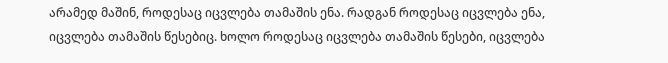არამედ მაშინ, როდესაც იცვლება თამაშის ენა. რადგან როდესაც იცვლება ენა, იცვლება თამაშის წესებიც. ხოლო როდესაც იცვლება თამაშის წესები, იცვლება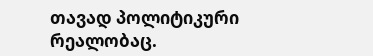თავად პოლიტიკური რეალობაც.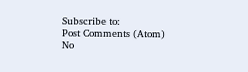Subscribe to:
Post Comments (Atom)
No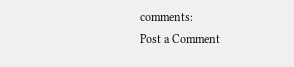comments:
Post a Comment